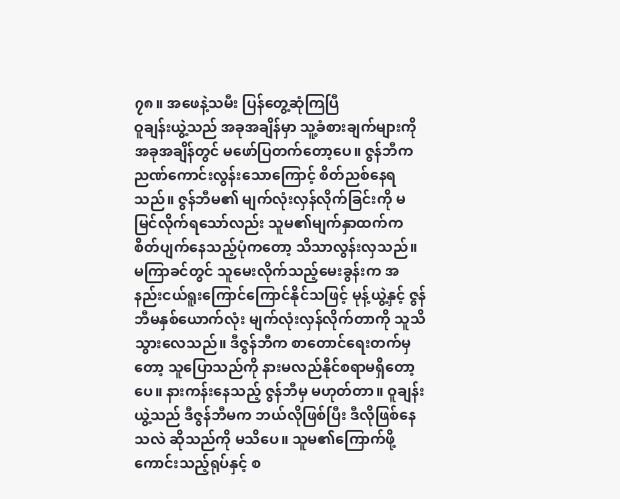၇၈။ အဖေနဲ့သမီး ပြန်တွေ့ဆုံကြပြီ
ဝူချန်းယွဲ့သည် အခုအချိန်မှာ သူ့ခံစားချက်များကို အခုအချိန်တွင် မဖော်ပြတက်တော့ပေ။ ဇွန်ဘီက ညဏ်ကောင်းလွန်းသောကြောင့် စိတ်ညစ်နေရသည်။ ဇွန်ဘီမ၏ မျက်လုံးလှန်လိုက်ခြင်းကို မမြင်လိုက်ရသော်လည်း သူမ၏မျက်နှာထက်က စိတ်ပျက်နေသည့်ပုံကတော့ သိသာလွန်းလှသည်။
မကြာခင်တွင် သူမေးလိုက်သည့်မေးခွန်းက အနည်းငယ်ရူးကြောင်ကြောင်နိုင်သဖြင့် မုန့်ယွဲ့နှင့် ဇွန်ဘီမနှစ်ယောက်လုံး မျက်လုံးလှန်လိုက်တာကို သူသိသွားလေသည်။ ဒီဇွန်ဘီက စာတောင်ရေးတက်မှတော့ သူပြောသည်ကို နားမလည်နိုင်စရာမရှိတော့ပေ။ နားကန်းနေသည့် ဇွန်ဘီမှ မဟုတ်တာ။ ဝူချန်းယွဲ့သည် ဒီဇွန်ဘီမက ဘယ်လိုဖြစ်ပြီး ဒီလိုဖြစ်နေသလဲ ဆိုသည်ကို မသိပေ။ သူမ၏ကြောက်ဖို့ကောင်းသည့်ရုပ်နှင့် စ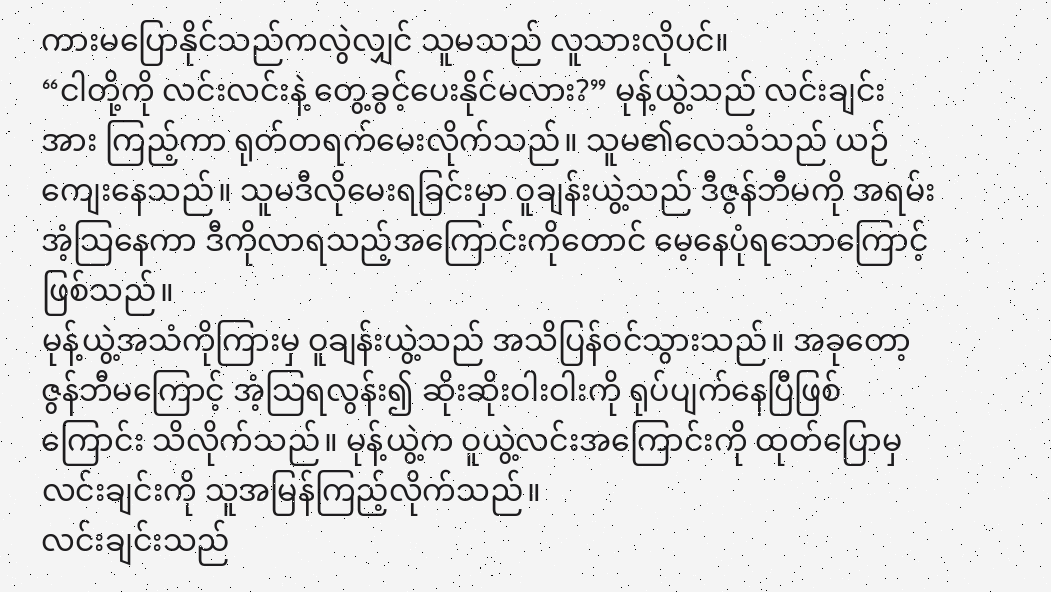ကားမပြောနိုင်သည်ကလွဲလျှင် သူမသည် လူသားလိုပင်။
“ငါတို့ကို လင်းလင်းနဲ့ တွေ့ခွင့်ပေးနိုင်မလား?” မုန့်ယွဲ့သည် လင်းချင်းအား ကြည့်ကာ ရုတ်တရက်မေးလိုက်သည်။ သူမ၏လေသံသည် ယဉ်ကျေးနေသည်။ သူမဒီလိုမေးရခြင်းမှာ ဝူချန်းယွဲ့သည် ဒီဇွန်ဘီမကို အရမ်းအံ့သြနေကာ ဒီကိုလာရသည့်အကြောင်းကိုတောင် မေ့နေပုံရသောကြောင့် ဖြစ်သည်။
မုန့်ယွဲ့အသံကိုကြားမှ ဝူချန်းယွဲ့သည် အသိပြန်ဝင်သွားသည်။ အခုတော့ ဇွန်ဘီမကြောင့် အံ့သြရလွန်း၍ ဆိုးဆိုးဝါးဝါးကို ရုပ်ပျက်နေပြီဖြစ်ကြောင်း သိလိုက်သည်။ မုန့်ယွဲ့က ဝူယွဲ့လင်းအကြောင်းကို ထုတ်ပြောမှ လင်းချင်းကို သူအမြန်ကြည့်လိုက်သည်။
လင်းချင်းသည်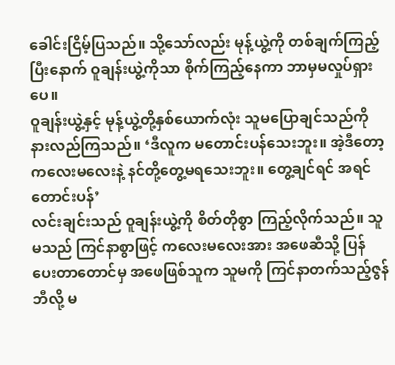ခေါင်းငြိမ့်ပြသည်။ သို့သော်လည်း မုန့်ယွဲ့ကို တစ်ချက်ကြည့်ပြီးနောက် ဝူချန်းယွဲ့ကိုသာ စိုက်ကြည့်နေကာ ဘာမှမလှုပ်ရှားပေ။
ဝူချန်းယွဲ့နှင့် မုန့်ယွဲ့တို့နှစ်ယောက်လုံး သူမပြောချင်သည်ကို နားလည်ကြသည်။ ‘ဒီလူက မတောင်းပန်သေးဘူး။ အဲ့ဒီတော့ ကလေးမလေးနဲ့ နင်တို့တွေ့မရသေးဘူး။ တွေ့ချင်ရင် အရင်တောင်းပန်’
လင်းချင်းသည် ဝူချန်းယွဲ့ကို စိတ်တိုစွာ ကြည့်လိုက်သည်။ သူမသည် ကြင်နာစွာဖြင့် ကလေးမလေးအား အဖေဆီသို့ ပြန်ပေးတာတောင်မှ အဖေဖြစ်သူက သူမကို ကြင်နာတက်သည့်ဇွန်ဘီလို့ မ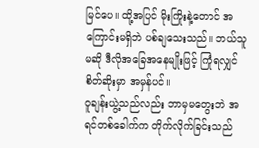မြင်ပေ။ ထို့အပြင် မိုးကြိုးနဲ့တောင် အကြောင်းမရှိဘဲ ပစ်ချသေးသည်။ ဘယ်သူမဆို ဒီလိုအခြေအနေမျိုးဖြင့် ကြုံရလျှင် စိတ်ဆိုးမှာ အမှန်ပင်။
ဝူချန်းယွဲ့သည်လည်း ဘာမှမတွေးဘဲ အရင်တစ်ခေါက်က တိုက်လိုက်ခြင်းသည်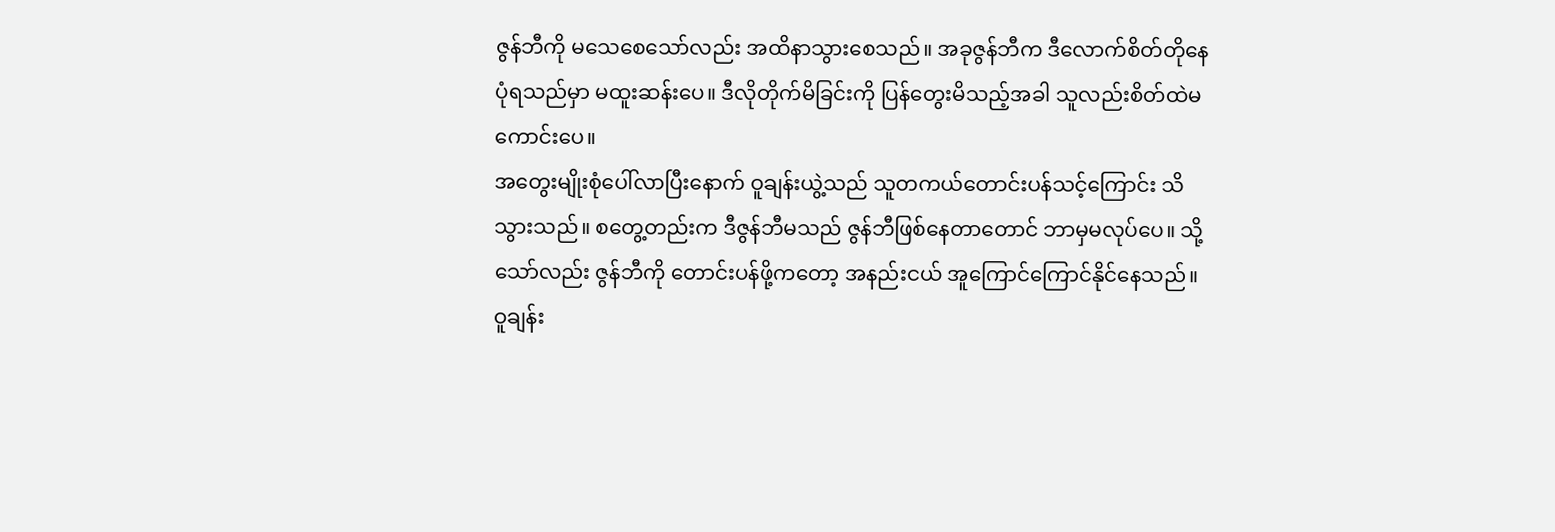ဇွန်ဘီကို မသေစေသော်လည်း အထိနာသွားစေသည်။ အခုဇွန်ဘီက ဒီလောက်စိတ်တိုနေပုံရသည်မှာ မထူးဆန်းပေ။ ဒီလိုတိုက်မိခြင်းကို ပြန်တွေးမိသည့်အခါ သူလည်းစိတ်ထဲမကောင်းပေ။
အတွေးမျိုးစုံပေါ်လာပြီးနောက် ဝူချန်းယွဲ့သည် သူတကယ်တောင်းပန်သင့်ကြောင်း သိသွားသည်။ စတွေ့တည်းက ဒီဇွန်ဘီမသည် ဇွန်ဘီဖြစ်နေတာတောင် ဘာမှမလုပ်ပေ။ သို့သော်လည်း ဇွန်ဘီကို တောင်းပန်ဖို့ကတော့ အနည်းငယ် အူကြောင်ကြောင်နိုင်နေသည်။
ဝူချန်း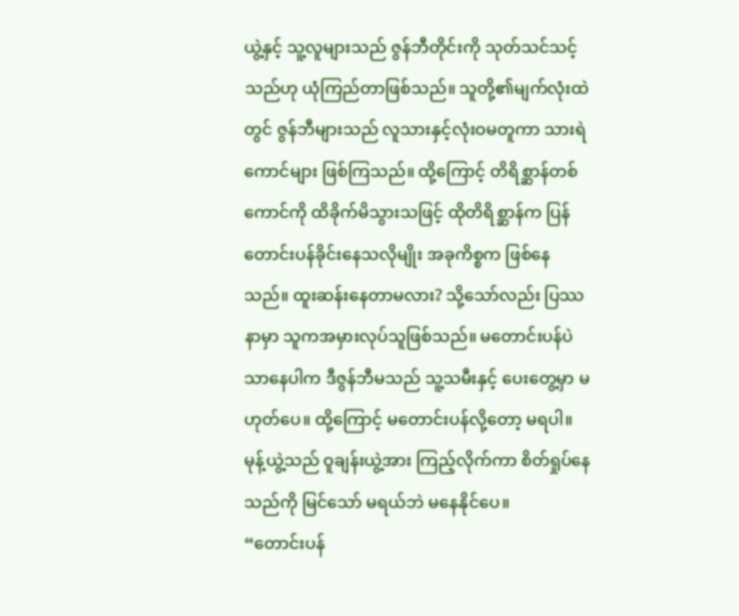ယွဲ့နှင့် သူ့လူများသည် ဇွန်ဘီတိုင်းကို သုတ်သင်သင့်သည်ဟု ယုံကြည်တာဖြစ်သည်။ သူတို့၏မျက်လုံးထဲတွင် ဇွန်ဘီများသည် လူသားနှင့်လုံးဝမတူကာ သားရဲကောင်များ ဖြစ်ကြသည်။ ထို့ကြောင့် တိရိစ္ဆာန်တစ်ကောင်ကို ထိခိုက်မိသွားသဖြင့် ထိုတိရိစ္ဆာန်က ပြန်တောင်းပန်ခိုင်းနေသလိုမျိုး အခုကိစ္စက ဖြစ်နေသည်။ ထူးဆန်းနေတာမလား? သို့သော်လည်း ပြဿနာမှာ သူကအမှားလုပ်သူဖြစ်သည်။ မတောင်းပန်ပဲသာနေပါက ဒီဇွန်ဘီမသည် သူ့သမီးနှင့် ပေးတွေ့မှာ မဟုတ်ပေ။ ထို့ကြောင့် မတောင်းပန်လို့တော့ မရပါ။
မုန့်ယွဲ့သည် ဝူချန်းယွဲ့အား ကြည့်လိုက်ကာ စိတ်ရှုပ်နေသည်ကို မြင်သော် မရယ်ဘဲ မနေနိုင်ပေ။
“တောင်းပန်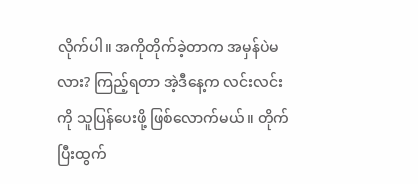လိုက်ပါ။ အကိုတိုက်ခဲ့တာက အမှန်ပဲမလား? ကြည့်ရတာ အဲ့ဒီနေ့က လင်းလင်းကို သူပြန်ပေးဖို့ ဖြစ်လောက်မယ်။ တိုက်ပြီးထွက်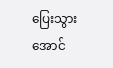ပြေးသွားအောင်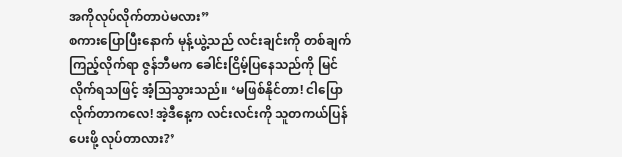အကိုလုပ်လိုက်တာပဲမလား”
စကားပြောပြီးနောက် မုန့်ယွဲ့သည် လင်းချင်းကို တစ်ချက်ကြည့်လိုက်ရာ ဇွန်ဘီမက ခေါင်းငြိမ့်ပြနေသည်ကို မြင်လိုက်ရသဖြင့် အံ့သြသွားသည်။ ‘မဖြစ်နိုင်တာ! ငါပြောလိုက်တာကလေ! အဲ့ဒီနေ့က လင်းလင်းကို သူတကယ်ပြန်ပေးဖို့ လုပ်တာလား?’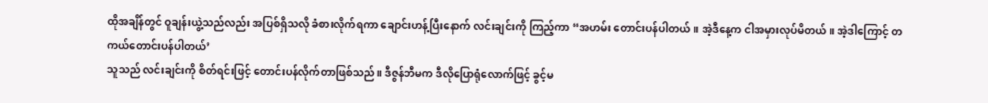ထိုအချိန်တွင် ဝူချန်းယွဲ့သည်လည်း အပြစ်ရှိသလို ခံစားလိုက်ရကာ ချောင်းဟန့်ပြီးနောက် လင်းချင်းကို ကြည့်ကာ “အဟမ်း တောင်းပန်ပါတယ်။ အဲ့ဒီနေ့က ငါအမှားလုပ်မိတယ်။ အဲ့ဒါကြောင့် တကယ်တောင်းပန်ပါတယ်’
သူသည် လင်းချင်းကို စိတ်ရင်းဖြင့် တောင်းပန်လိုက်တာဖြစ်သည်။ ဒီဇွန်ဘီမက ဒီလိုပြောရုံလောက်ဖြင့် ခွင့်မ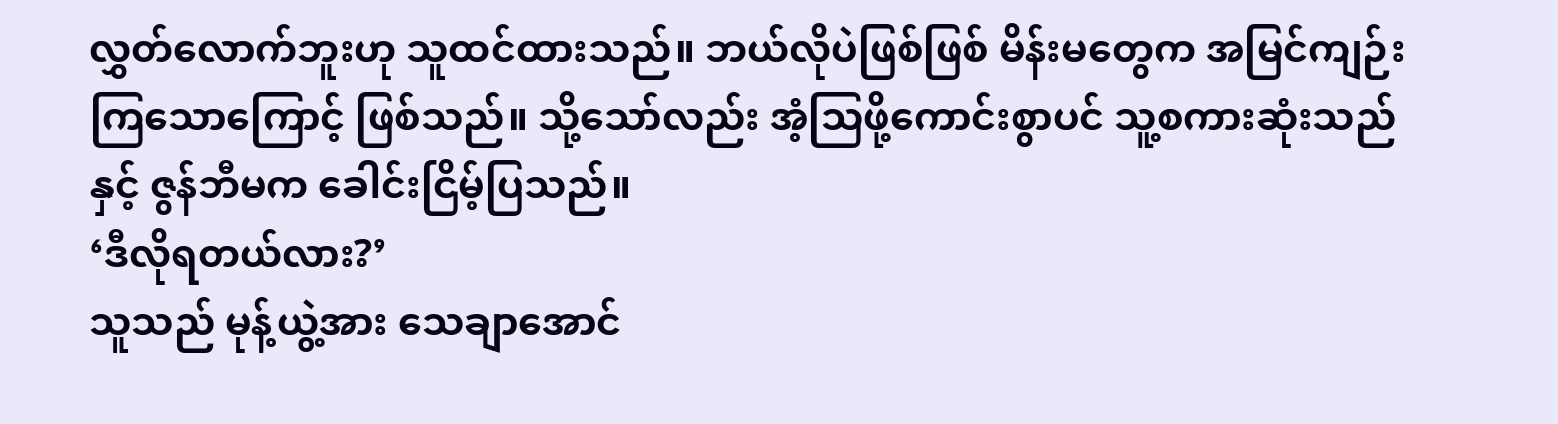လွှတ်လောက်ဘူးဟု သူထင်ထားသည်။ ဘယ်လိုပဲဖြစ်ဖြစ် မိန်းမတွေက အမြင်ကျဉ်းကြသောကြောင့် ဖြစ်သည်။ သို့သော်လည်း အံ့သြဖို့ကောင်းစွာပင် သူ့စကားဆုံးသည်နှင့် ဇွန်ဘီမက ခေါင်းငြိမ့်ပြသည်။
‘ဒီလိုရတယ်လား?’
သူသည် မုန့်ယွဲ့အား သေချာအောင်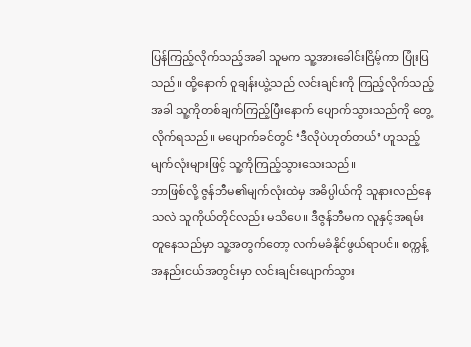ပြန်ကြည့်လိုက်သည့်အခါ သူမက သူ့အားခေါင်းငြိမ့်ကာ ပြုံးပြသည်။ ထို့နောက် ဝူချန်းယွဲ့သည် လင်းချင်းကို ကြည့်လိုက်သည့်အခါ သူ့ကိုတစ်ချက်ကြည့်ပြီးနောက် ပျောက်သွားသည်ကို တွေ့လိုက်ရသည်။ မပျောက်ခင်တွင် ‘ဒီလိုပဲဟုတ်တယ်’ ဟူသည့် မျက်လုံးများဖြင့် သူ့ကိုကြည့်သွားသေးသည်။
ဘာဖြစ်လို့ ဇွန်ဘီမ၏မျက်လုံးထဲမှ အဓိပ္ပါယ်ကို သူနားလည်နေသလဲ သူကိုယ်တိုင်လည်း မသိပေ။ ဒီဇွန်ဘီမက လူနှင့်အရမ်းတူနေသည်မှာ သူ့အတွက်တော့ လက်မခံနိုင်ဖွယ်ရာပင်။ စက္ကန့်အနည်းငယ်အတွင်းမှာ လင်းချင်းပျောက်သွား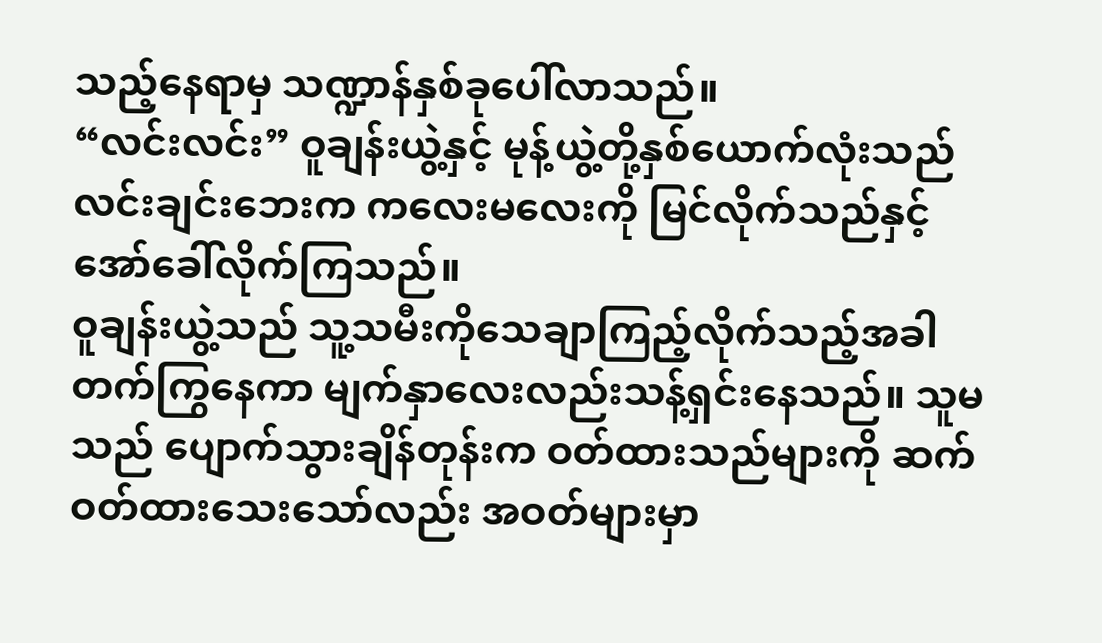သည့်နေရာမှ သဏ္ဍာန်နှစ်ခုပေါ်လာသည်။
“လင်းလင်း” ဝူချန်းယွဲ့နှင့် မုန့်ယွဲ့တို့နှစ်ယောက်လုံးသည် လင်းချင်းဘေးက ကလေးမလေးကို မြင်လိုက်သည်နှင့် အော်ခေါ်လိုက်ကြသည်။
ဝူချန်းယွဲ့သည် သူ့သမီးကိုသေချာကြည့်လိုက်သည့်အခါ တက်ကြွနေကာ မျက်နှာလေးလည်းသန့်ရှင်းနေသည်။ သူမသည် ပျောက်သွားချိန်တုန်းက ဝတ်ထားသည်များကို ဆက်ဝတ်ထားသေးသော်လည်း အဝတ်များမှာ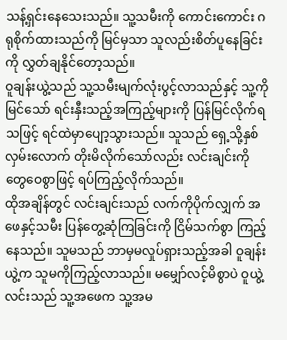သန့်ရှင်းနေသေးသည်။ သူ့သမီးကို ကောင်းကောင်း ဂရုစိုက်ထားသည်ကို မြင်မှသာ သူလည်းစိတ်ပူနေခြင်းကို လွှတ်ချနိုင်တော့သည်။
ဝူချန်းယွဲ့သည် သူ့သမီးမျက်လုံးပွင့်လာသည်နှင့် သူ့ကိုမြင်သော် ရင်းနှီးသည့်အကြည့်များကို ပြန်မြင်လိုက်ရသဖြင့် ရင်ထဲမှာပျော့သွားသည်။ သူသည် ရှေ့သို့နှစ်လှမ်းလောက် တိုးမိလိုက်သော်လည်း လင်းချင်းကို တွေဝေစွာဖြင့် ရပ်ကြည့်လိုက်သည်။
ထိုအချိန်တွင် လင်းချင်းသည် လက်ကိုပိုက်လျှက် အဖေနှင့်သမီး ပြန်တွေ့ဆုံကြခြင်းကို ငြိမ်သက်စွာ ကြည့်နေသည်။ သူမသည် ဘာမှမလှုပ်ရှားသည့်အခါ ဝူချန်းယွဲ့က သူမကိုကြည့်လာသည်။ မမျှော်လင့်မိစွာပဲ ဝူယွဲ့လင်းသည် သူ့အဖေက သူ့အမ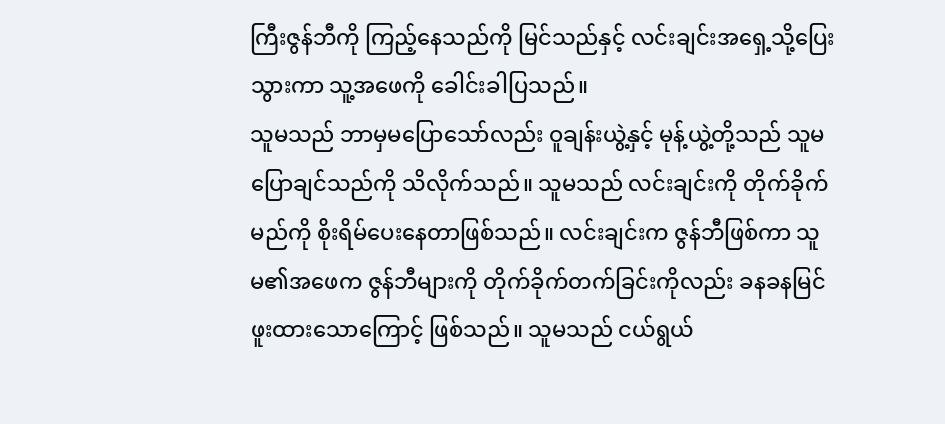ကြီးဇွန်ဘီကို ကြည့်နေသည်ကို မြင်သည်နှင့် လင်းချင်းအရှေ့သို့ပြေးသွားကာ သူ့အဖေကို ခေါင်းခါပြသည်။
သူမသည် ဘာမှမပြောသော်လည်း ဝူချန်းယွဲ့နှင့် မုန့်ယွဲ့တို့သည် သူမပြောချင်သည်ကို သိလိုက်သည်။ သူမသည် လင်းချင်းကို တိုက်ခိုက်မည်ကို စိုးရိမ်ပေးနေတာဖြစ်သည်။ လင်းချင်းက ဇွန်ဘီဖြစ်ကာ သူမ၏အဖေက ဇွန်ဘီများကို တိုက်ခိုက်တက်ခြင်းကိုလည်း ခနခနမြင်ဖူးထားသောကြောင့် ဖြစ်သည်။ သူမသည် ငယ်ရွယ်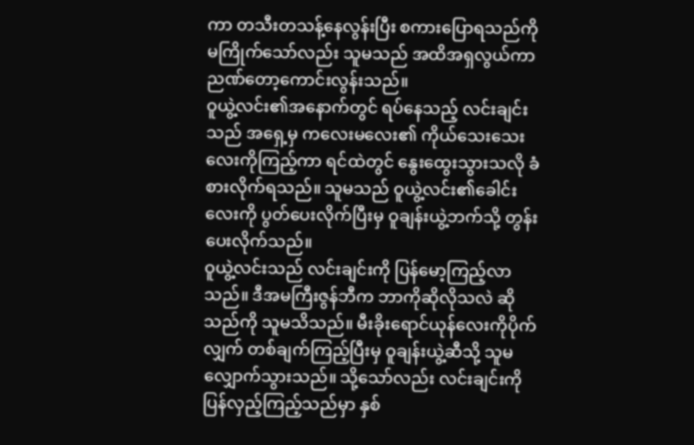ကာ တသီးတသန့်နေလွန်းပြီး စကားပြောရသည်ကို မကြိုက်သော်လည်း သူမသည် အထိအရှလွယ်ကာ ညဏ်တော့ကောင်းလွန်းသည်။
ဝူယွဲ့လင်း၏အနောက်တွင် ရပ်နေသည့် လင်းချင်းသည် အရှေ့မှ ကလေးမလေး၏ ကိုယ်သေးသေးလေးကိုကြည့်ကာ ရင်ထဲတွင် နွေးထွေးသွားသလို ခံစားလိုက်ရသည်။ သူမသည် ဝူယွဲ့လင်း၏ခေါင်းလေးကို ပွတ်ပေးလိုက်ပြီးမှ ဝူချန်းယွဲ့ဘက်သို့ တွန်းပေးလိုက်သည်။
ဝူယွဲ့လင်းသည် လင်းချင်းကို ပြန်မော့ကြည့်လာသည်။ ဒီအမကြီးဇွန်ဘီက ဘာကိုဆိုလိုသလဲ ဆိုသည်ကို သူမသိသည်။ မီးခိုးရောင်ယုန်လေးကိုပိုက်လျှက် တစ်ချက်ကြည့်ပြီးမှ ဝူချန်းယွဲ့ဆီသို့ သူမလျှောက်သွားသည်။ သို့သော်လည်း လင်းချင်းကို ပြန်လှည့်ကြည့်သည်မှာ နှစ်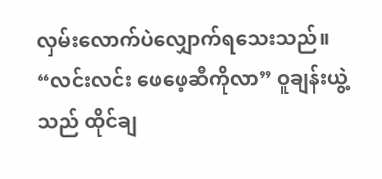လှမ်းလောက်ပဲလျှောက်ရသေးသည်။
“လင်းလင်း ဖေဖေ့ဆီကိုလာ” ဝူချန်းယွဲ့သည် ထိုင်ချ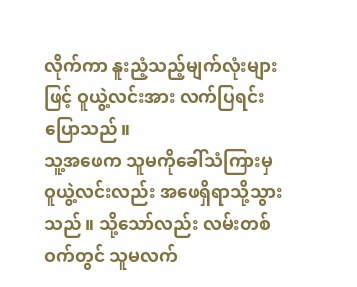လိုက်ကာ နူးညံ့သည့်မျက်လုံးများဖြင့် ဝူယွဲ့လင်းအား လက်ပြရင်းပြောသည်။
သူ့အဖေက သူမကိုခေါ်သံကြားမှ ဝူယွဲ့လင်းလည်း အဖေရှိရာသို့သွားသည်။ သို့သော်လည်း လမ်းတစ်ဝက်တွင် သူမလက်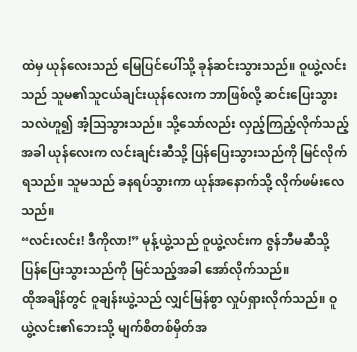ထဲမှ ယုန်လေးသည် မြေပြင်ပေါ်သို့ ခုန်ဆင်းသွားသည်။ ဝူယွဲ့လင်းသည် သူမ၏သူငယ်ချင်းယုန်လေးက ဘာဖြစ်လို့ ဆင်းပြေးသွားသလဲဟူ၍ အံ့သြသွားသည်။ သို့သော်လည်း လှည့်ကြည့်လိုက်သည့်အခါ ယုန်လေးက လင်းချင်းဆီသို့ ပြန်ပြေးသွားသည်ကို မြင်လိုက်ရသည်။ သူမသည် ခနရပ်သွားကာ ယုန်အနောက်သို့ လိုက်ဖမ်းလေသည်။
“လင်းလင်း! ဒီကိုလာ!” မုန့်ယွဲ့သည် ဝူယွဲ့လင်းက ဇွန်ဘီမဆီသို့ ပြန်ပြေးသွားသည်ကို မြင်သည့်အခါ အော်လိုက်သည်။
ထိုအချိန်တွင် ဝူချန်းယွဲ့သည် လျှင်မြန်စွာ လှုပ်ရှားလိုက်သည်။ ဝူယွဲ့လင်း၏ဘေးသို့ မျက်စိတစ်မှိတ်အ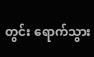တွင်း ရောက်သွား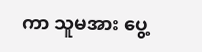ကာ သူမအား ပွေ့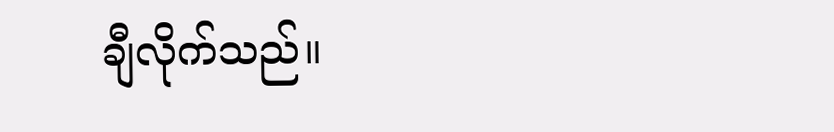ချီလိုက်သည်။